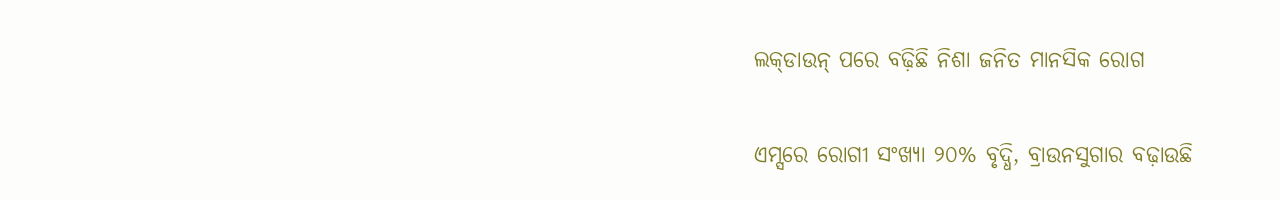ଲକ୍‌ଡାଉନ୍‌ ପରେ ବଢ଼ିଛି ନିଶା ଜନିତ ମାନସିକ ରୋଗ

ଏମ୍ସରେ ରୋଗୀ ସଂଖ୍ୟା ୨୦% ବୃଦ୍ଧି, ବ୍ରାଉନସୁଗାର ବଢ଼ାଉଛି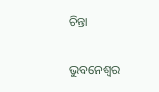ଚିନ୍ତା

ଭୁବନେଶ୍ୱର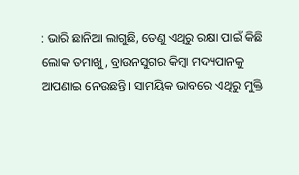: ଭାରି ଛାନିଆ ଲାଗୁଛି, ତେଣୁ ଏଥିରୁ ରକ୍ଷା ପାଇଁ କିଛି ଲୋକ ତମାଖୁ, ବ୍ରାଉନସୁଗର କିମ୍ବା ମଦ୍ୟପାନକୁ ଆପଣାଇ ନେଉଛନ୍ତି। ସାମୟିକ ଭାବରେ ଏଥିରୁ ମୁକ୍ତି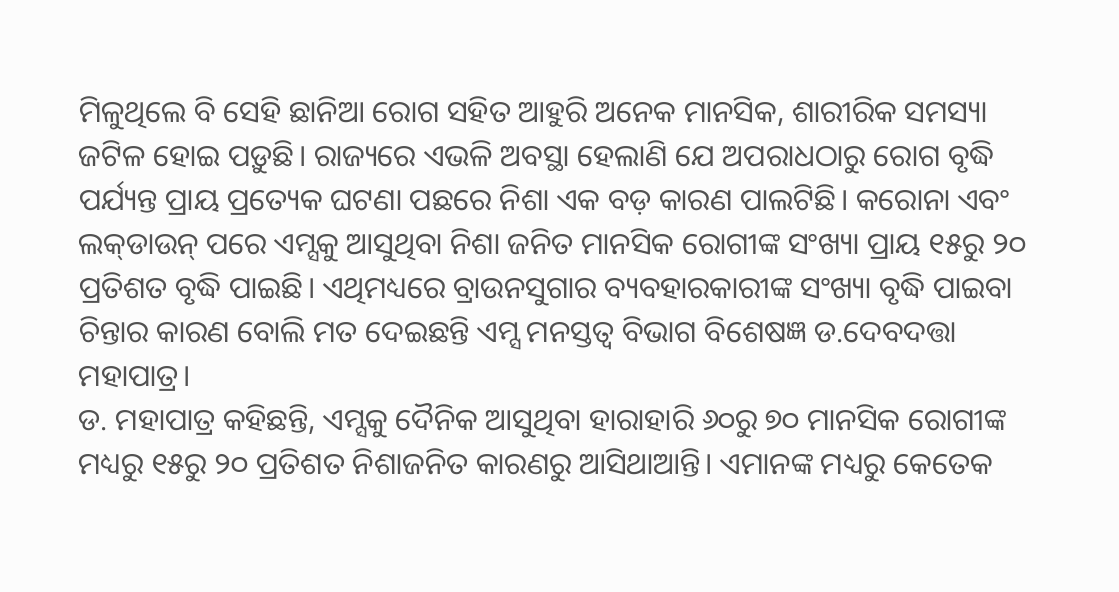ମିଳୁଥିଲେ ବି ସେହି ଛାନିଆ ରୋଗ ସହିତ ଆହୁରି ଅନେକ ମାନସିକ, ଶାରୀରିକ ସମସ୍ୟା ଜଟିଳ ହୋଇ ପଡ଼ୁଛି। ରାଜ୍ୟରେ ଏଭଳି ଅବସ୍ଥା ହେଲାଣି ଯେ ଅପରାଧଠାରୁ ରୋଗ ବୃଦ୍ଧି ପର୍ଯ୍ୟନ୍ତ ପ୍ରାୟ ପ୍ରତ୍ୟେକ ଘଟଣା ପଛରେ ନିଶା ଏକ ବଡ଼ କାରଣ ପାଲଟିଛି। କରୋନା ଏବଂ ଲକ୍‌ଡାଉନ୍‌ ପରେ ଏମ୍ସକୁ ଆସୁଥିବା ନିଶା ଜନିତ ମାନସିକ ରୋଗୀଙ୍କ ସଂଖ୍ୟା ପ୍ରାୟ ୧୫ରୁ ୨୦ ପ୍ରତିଶତ ବୃଦ୍ଧି ପାଇଛି। ଏଥିମଧ୍ୟରେ ବ୍ରାଉନସୁଗାର ବ୍ୟବହାରକାରୀଙ୍କ ସଂଖ୍ୟା ବୃଦ୍ଧି ପାଇବା ଚିନ୍ତାର କାରଣ ବୋଲି ମତ ଦେଇଛନ୍ତି ଏମ୍ସ ମନସ୍ତତ୍ବ ବିଭାଗ ବିଶେଷଜ୍ଞ ଡ.ଦେବଦତ୍ତା ମହାପାତ୍ର।
ଡ. ମହାପାତ୍ର କହିଛନ୍ତି, ଏମ୍ସକୁ ଦୈନିକ ଆସୁଥିବା ହାରାହାରି ୬୦ରୁ ୭୦ ମାନସିକ ରୋଗୀଙ୍କ ମଧ୍ୟରୁ ୧୫ରୁ ୨୦ ପ୍ରତିଶତ ନିଶାଜନିତ କାରଣରୁ ଆସିଥାଆନ୍ତି। ଏମାନଙ୍କ ମଧ୍ୟରୁ କେତେକ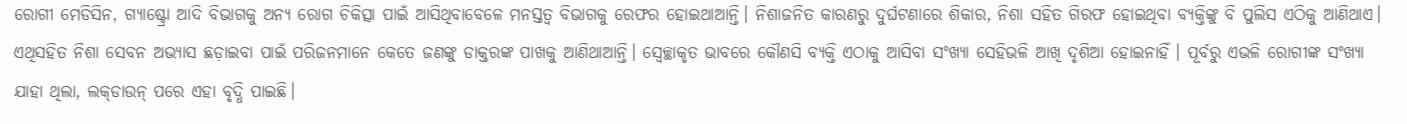ରୋଗୀ ମେଡିସିନ, ଗ୍ୟାଷ୍ଟ୍ରୋ ଆଦି ବିଭାଗକୁ ଅନ୍ୟ ରୋଗ ଚିକିତ୍ସା ପାଇଁ ଆସିଥିବାବେଳେ ମନସ୍ତତ୍ବ ବିଭାଗକୁ ରେଫର ହୋଇଥାଆନ୍ତି। ନିଶାଜନିତ କାରଣରୁ ଦୁର୍ଘଟଣାରେ ଶିକାର, ନିଶା ସହିତ ଗିରଫ ହୋଇଥିବା ବ୍ୟକ୍ତିଙ୍କୁ ବି ପୁଲିସ ଏଠିକୁ ଆଣିଥାଏ। ଏଥିସହିତ ନିଶା ସେବନ ଅଭ୍ୟାସ ଛଡ଼ାଇବା ପାଇଁ ପରିଜନମାନେ କେତେ ଜଣଙ୍କୁ ଡାକ୍ତରଙ୍କ ପାଖକୁ ଆଣିଥାଆନ୍ତି। ସ୍ବେଚ୍ଛାକୃତ ଭାବରେ କୌଣସି ବ୍ୟକ୍ତି ଏଠାକୁ ଆସିବା ସଂଖ୍ୟା ସେହିଭଳି ଆଖି ଦୃଶିଆ ହୋଇନାହିଁ । ପୂର୍ବରୁ ଏଭଳି ରୋଗୀଙ୍କ ସଂଖ୍ୟା ଯାହା ଥିଲା, ଲକ୍‌ଡାଉନ୍‌ ପରେ ଏହା ବୃଦ୍ଧି ପାଇଛି।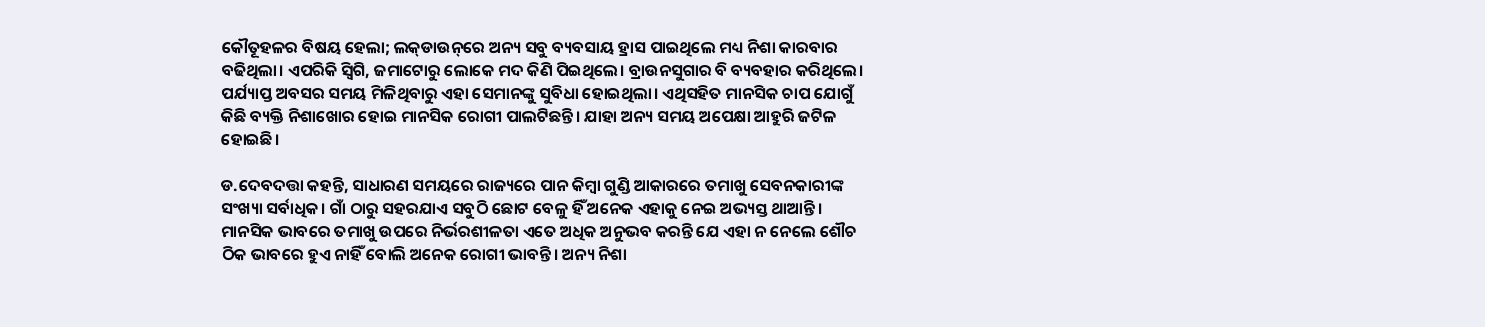କୌତୂହଳର ବିଷୟ ହେଲା; ଲକ୍‌ଡାଉନ୍‌ରେ ଅନ୍ୟ ସବୁ ବ୍ୟବସାୟ ହ୍ରାସ ପାଇଥିଲେ ମଧ୍ୟ ନିଶା କାରବାର ବଢିଥିଲା। ଏପରିକି ସ୍ବିଗି, ଜମାଟୋରୁ ଲୋକେ ମଦ କିଣି ପିଇଥିଲେ। ବ୍ରାଉନସୁଗାର ବି ବ୍ୟବହାର କରିଥିଲେ। ପର୍ଯ୍ୟାପ୍ତ ଅବସର ସମୟ ମିଳିଥିବାରୁ ଏହା ସେମାନଙ୍କୁ ସୁବିଧା ହୋଇଥିଲା। ଏଥିସହିତ ମାନସିକ ଚାପ ଯୋଗୁଁ କିଛି ବ୍ୟକ୍ତି ନିଶାଖୋର ହୋଇ ମାନସିକ ରୋଗୀ ପାଲଟିଛନ୍ତି। ଯାହା ଅନ୍ୟ ସମୟ ଅପେକ୍ଷା ଆହୁରି ଜଟିଳ ହୋଇଛି।

ଡ.ଦେବଦତ୍ତା କହନ୍ତି, ସାଧାରଣ ସମୟରେ ରାଜ୍ୟରେ ପାନ କିମ୍ବା ଗୁଣ୍ଡି ଆକାରରେ ତମାଖୁ ସେବନକାରୀଙ୍କ ସଂଖ୍ୟା ସର୍ବାଧିକ। ଗାଁ ଠାରୁ ସହରଯାଏ ସବୁଠି ଛୋଟ ବେଳୁ ହିଁ ଅନେକ ଏହାକୁ ନେଇ ଅଭ୍ୟସ୍ତ ଥାଆନ୍ତି। ମାନସିକ ଭାବରେ ତମାଖୁ ଉପରେ ନିର୍ଭରଶୀଳତା ଏତେ ଅଧିକ ଅନୁଭବ କରନ୍ତି ଯେ ଏହା ନ ନେଲେ ଶୌଚ ଠିକ ଭାବରେ ହୁଏ ନାହିଁ ବୋଲି ଅନେକ ରୋଗୀ ଭାବନ୍ତି। ଅନ୍ୟ ନିଶା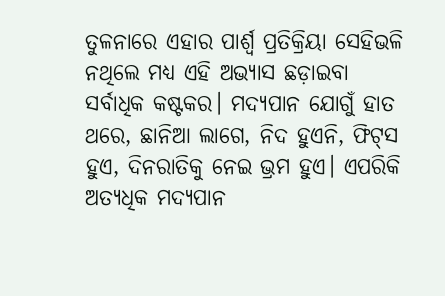ତୁଳନାରେ ଏହାର ପାର୍ଶ୍ବ ପ୍ରତିକ୍ରିୟା ସେହିଭଳି ନଥିଲେ ମଧ୍ୟ ଏହି ଅଭ୍ୟାସ ଛଡ଼ାଇବା ସର୍ବାଧିକ କଷ୍ଟକର। ମଦ୍ୟପାନ ଯୋଗୁଁ ହାତ ଥରେ, ଛାନିଆ ଲାଗେ, ନିଦ ହୁଏନି, ଫିଟ୍‌ସ ହୁଏ, ଦିନରାତିକୁ ନେଇ ଭ୍ରମ ହୁଏ। ଏପରିକି ଅତ୍ୟଧିକ ମଦ୍ୟପାନ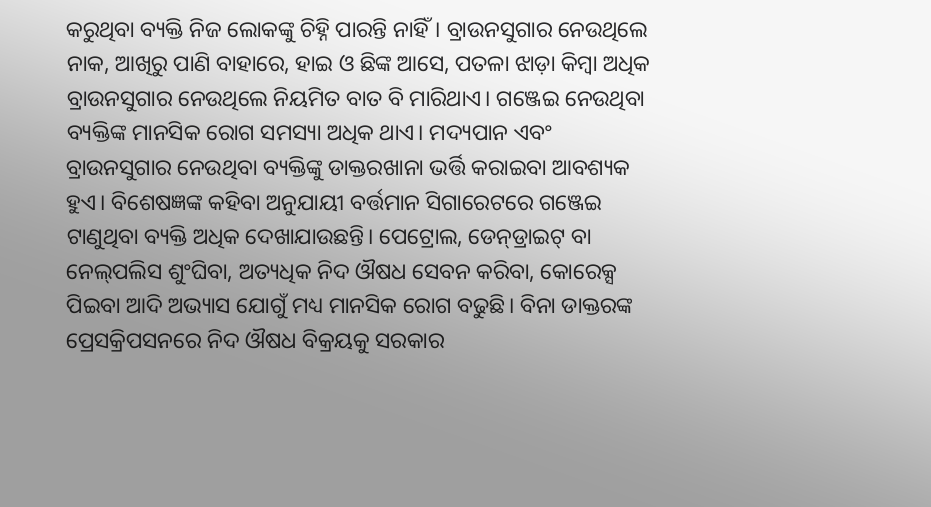କରୁଥିବା ବ୍ୟକ୍ତି ନିଜ ଲୋକଙ୍କୁ ଚିହ୍ନି ପାରନ୍ତି ନାହିଁ। ବ୍ରାଉନସୁଗାର ନେଉଥିଲେ ନାକ, ଆଖିରୁ ପାଣି ବାହାରେ, ହାଇ ଓ ଛିଙ୍କ ଆସେ, ପତଳା ଝାଡ଼ା କିମ୍ବା ଅଧିକ ବ୍ରାଉନସୁଗାର ନେଉଥିଲେ ନିୟମିତ ବାତ ବି ମାରିଥାଏ। ଗଞ୍ଜେଇ ନେଉଥିବା ବ୍ୟକ୍ତିଙ୍କ ମାନସିକ ରୋଗ ସମସ୍ୟା ଅଧିକ ଥାଏ। ମଦ୍ୟପାନ ଏବଂ ବ୍ରାଉନସୁଗାର ନେଉଥିବା ବ୍ୟକ୍ତିଙ୍କୁ ଡାକ୍ତରଖାନା ଭର୍ତ୍ତି କରାଇବା ଆବଶ୍ୟକ ହୁଏ। ବିଶେଷଜ୍ଞଙ୍କ କହିବା ଅନୁଯାୟୀ ବର୍ତ୍ତମାନ ସିଗାରେଟରେ ଗଞ୍ଜେଇ ଟାଣୁଥିବା ବ୍ୟକ୍ତି ଅଧିକ ଦେଖାଯାଉଛନ୍ତି। ପେଟ୍ରୋଲ, ଡେନ୍‌ଡ୍ରାଇଟ୍‌ ବା ନେଲ୍‌ପଲିସ ଶୁଂଘିବା, ଅତ୍ୟଧିକ ନିଦ ଔଷଧ ସେବନ କରିବା, କୋରେକ୍ସ ପିଇବା ଆଦି ଅଭ୍ୟାସ ଯୋଗୁଁ ମଧ୍ୟ ମାନସିକ ରୋଗ ବଢୁଛି। ବିନା ଡାକ୍ତରଙ୍କ ପ୍ରେସକ୍ରିପସନରେ ନିଦ ଔଷଧ ବିକ୍ରୟକୁ ସରକାର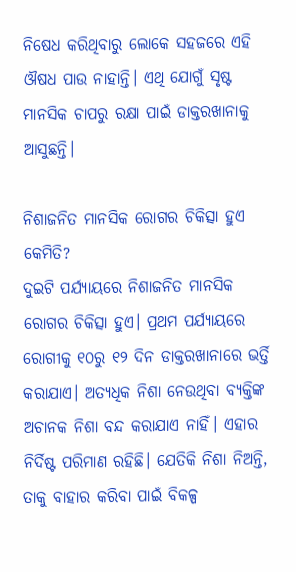ନିଷେଧ କରିଥିବାରୁ ଲୋକେ ସହଜରେ ଏହି ଔଷଧ ପାଉ ନାହାନ୍ତି। ଏଥି ଯୋଗୁଁ ସୃଷ୍ଟ ମାନସିକ ଚାପରୁ ରକ୍ଷା ପାଇଁ ଡାକ୍ତରଖାନାକୁ ଆସୁଛନ୍ତି।

ନିଶାଜନିତ ମାନସିକ ରୋଗର ଚିକିତ୍ସା ହୁଏ କେମିତି?
ଦୁଇଟି ପର୍ଯ୍ୟାୟରେ ନିଶାଜନିତ ମାନସିକ ରୋଗର ଚିକିତ୍ସା ହୁଏ। ପ୍ରଥମ ପର୍ଯ୍ୟାୟରେ ରୋଗୀକୁ ୧୦ରୁ ୧୨ ଦିନ ଡାକ୍ତରଖାନାରେ ଭର୍ତ୍ତି କରାଯାଏ। ଅତ୍ୟଧିକ ନିଶା ନେଉଥିବା ବ୍ୟକ୍ତିଙ୍କ ଅଚାନକ ନିଶା ବନ୍ଦ କରାଯାଏ ନାହିଁ। ଏହାର ନିର୍ଦିଷ୍ଟ ପରିମାଣ ରହିଛି। ଯେତିକି ନିଶା ନିଅନ୍ତି, ତାକୁ ବାହାର କରିବା ପାଇଁ ବିକଳ୍ପ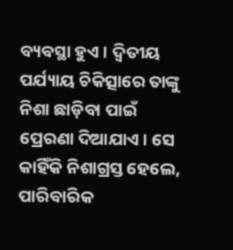ବ୍ୟବସ୍ଥା ହୁଏ। ଦ୍ବିତୀୟ ପର୍ଯ୍ୟାୟ ଚିକିତ୍ସାରେ ତାଙ୍କୁ ନିଶା ଛାଡ଼ିବା ପାଇଁ ପ୍ରେରଣା ଦିଆଯାଏ। ସେ କାହିଁକି ନିଶାଗ୍ରସ୍ତ ହେଲେ, ପାରିବାରିକ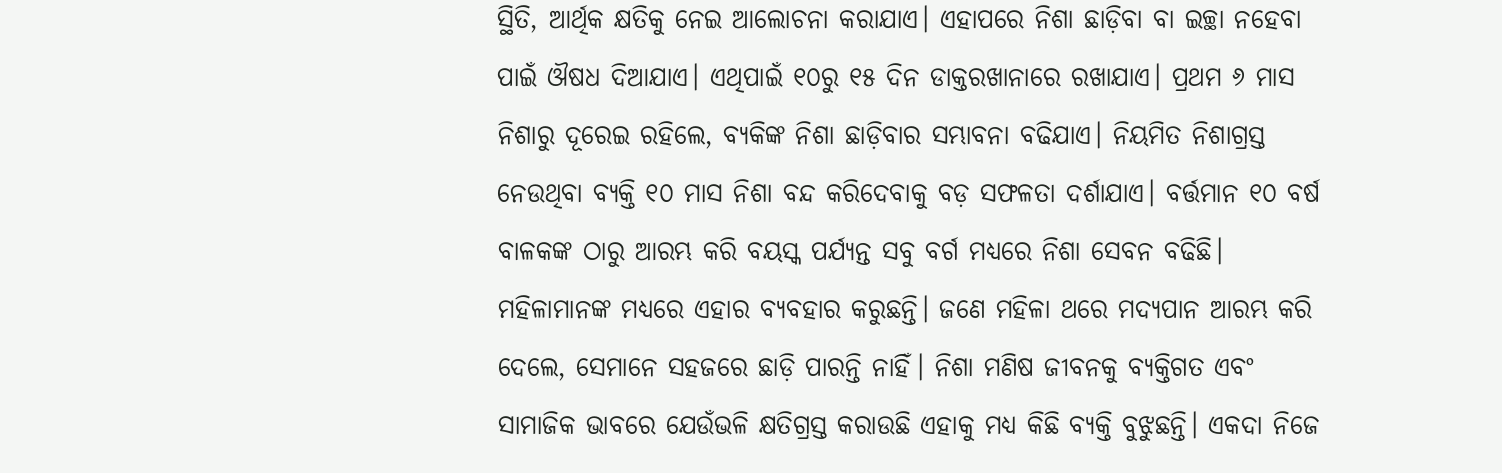ସ୍ଥିତି, ଆର୍ଥିକ କ୍ଷତିକୁ ନେଇ ଆଲୋଚନା କରାଯାଏ। ଏହାପରେ ନିଶା ଛାଡ଼ିବା ବା ଇଚ୍ଛା ନହେବା ପାଇଁ ଔଷଧ ଦିଆଯାଏ। ଏଥିପାଇଁ ୧୦ରୁ ୧୫ ଦିନ ଡାକ୍ତରଖାନାରେ ରଖାଯାଏ। ପ୍ରଥମ ୬ ମାସ ନିଶାରୁ ଦୂରେଇ ରହିଲେ, ବ୍ୟକିଙ୍କ ନିଶା ଛାଡ଼ିବାର ସମ୍ଭାବନା ବଢିଯାଏ। ନିୟମିତ ନିଶାଗ୍ରସ୍ତ ନେଉଥିବା ବ୍ୟକ୍ତି ୧୦ ମାସ ନିଶା ବନ୍ଦ କରିଦେବାକୁ ବଡ଼ ସଫଳତା ଦର୍ଶାଯାଏ। ବର୍ତ୍ତମାନ ୧୦ ବର୍ଷ ବାଳକଙ୍କ ଠାରୁ ଆରମ୍ଭ କରି ବୟସ୍କ ପର୍ଯ୍ୟନ୍ତ ସବୁ ବର୍ଗ ମଧ୍ୟରେ ନିଶା ସେବନ ବଢିଛି। ମହିଳାମାନଙ୍କ ମଧ୍ୟରେ ଏହାର ବ୍ୟବହାର କରୁଛନ୍ତି। ଜଣେ ମହିଳା ଥରେ ମଦ୍ୟପାନ ଆରମ୍ଭ କରି ଦେଲେ, ସେମାନେ ସହଜରେ ଛାଡ଼ି ପାରନ୍ତି ନାହିଁ। ନିଶା ମଣିଷ ଜୀବନକୁ ବ୍ୟକ୍ତିଗତ ଏବଂ ସାମାଜିକ ଭାବରେ ଯେଉଁଭଳି କ୍ଷତିଗ୍ରସ୍ତ କରାଉଛି ଏହାକୁ ମଧ୍ୟ କିଛି ବ୍ୟକ୍ତି ବୁଝୁଛନ୍ତି। ଏକଦା ନିଜେ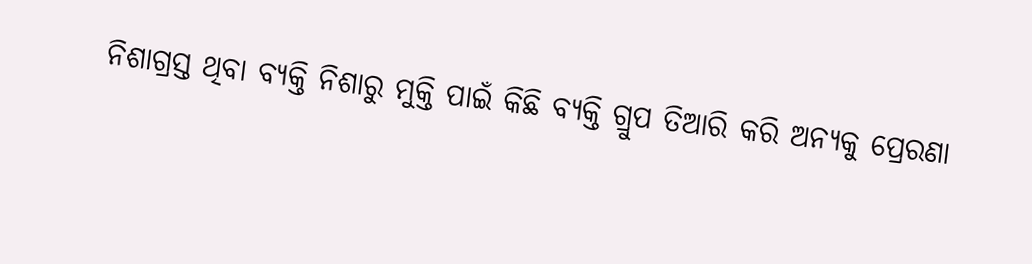ନିଶାଗ୍ରସ୍ତ ଥିବା ବ୍ୟକ୍ତି ନିଶାରୁ ମୁକ୍ତି ପାଇଁ କିଛି ବ୍ୟକ୍ତି ଗ୍ରୁପ ତିଆରି କରି ଅନ୍ୟକୁ ପ୍ରେରଣା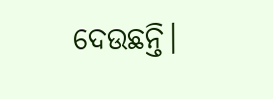ଦେଉଛନ୍ତି।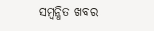ସମ୍ବନ୍ଧିତ ଖବର